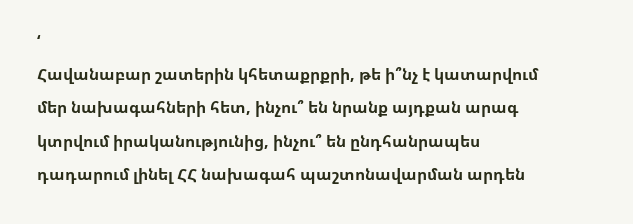‘
Հավանաբար շատերին կհետաքրքրի, թե ի՞նչ է կատարվում մեր նախագահների հետ, ինչու՞ են նրանք այդքան արագ կտրվում իրականությունից, ինչու՞ են ընդհանրապես դադարում լինել ՀՀ նախագահ պաշտոնավարման արդեն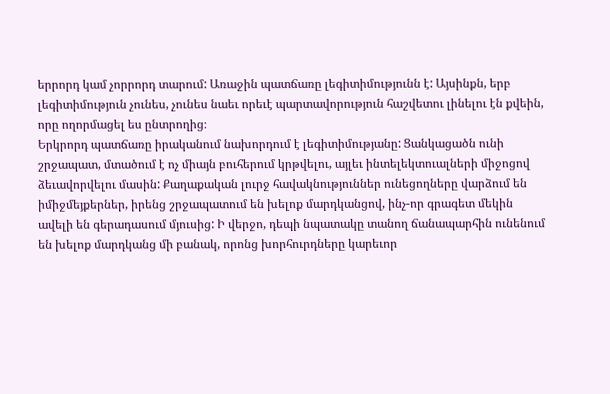երրորդ կամ չորրորդ տարում: Առաջին պատճառը լեգիտիմությունն է: Այսինքն, երբ լեգիտիմություն չունես, չունես նաեւ որեւէ պարտավորություն հաշվետու լինելու էն քվեին, որը ողորմացել ես ընտրողից։
Երկրորդ պատճառը իրականում նախորդում է լեգիտիմությանը: Ցանկացածն ունի շրջապատ, մտածում է ոչ միայն բուհերում կրթվելու, այլեւ ինտելեկտուալների միջոցով ձեւավորվելու մասին: Քաղաքական լուրջ հավակնություններ ունեցողները վարձում են իմիջմեյքերներ, իրենց շրջապատում են խելոք մարդկանցով, ինչ-որ գրագետ մեկին ավելի են գերադասում մյուսից: Ի վերջո, դեպի նպատակը տանող ճանապարհին ունենում են խելոք մարդկանց մի բանակ, որոնց խորհուրդները կարեւոր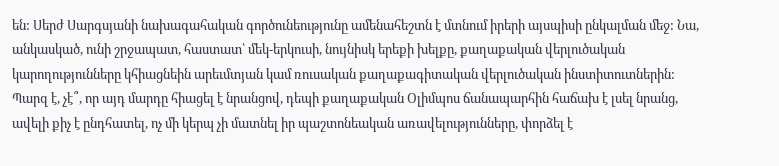են: Սերժ Սարգսյանի նախագահական գործունեությունը ամենահեշտն է մտնում իրերի այսպիսի ընկալման մեջ: Նա, անկասկած, ունի շրջապատ, հաստատ՝ մեկ-երկուսի, նույնիսկ երեքի խելքը, քաղաքական վերլուծական կարողությունները կհիացնեին արեւմտյան կամ ռուսական քաղաքագիտական վերլուծական ինստիտուտներին: Պարզ է, չէ՞, որ այդ մարդը հիացել է նրանցով, դեպի քաղաքական Օլիմպոս ճանապարհին հաճախ է լսել նրանց, ավելի քիչ է ընդհատել, ոչ մի կերպ չի մատնել իր պաշտոնեական առավելությունները, փորձել է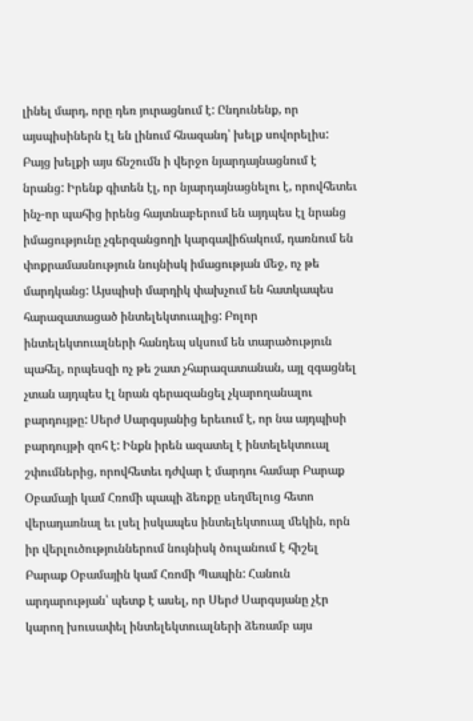լինել մարդ, որը դեռ յուրացնում է: Ընդունենք, որ այսպիսիներն էլ են լինում հնազանդ՝ խելք սովորելիս:
Բայց խելքի այս ճնշումն ի վերջո նյարդայնացնում է նրանց: Իրենք գիտեն էլ, որ նյարդայնացնելու է, որովհետեւ ինչ-որ պահից իրենց հայտնաբերում են այդպես էլ նրանց իմացությունը չգերզանցողի կարգավիճակում, դառնում են փոքրամասնություն նույնիսկ իմացության մեջ, ոչ թե մարդկանց: Այսպիսի մարդիկ փախչում են հատկապես հարազատացած ինտելեկտուալից: Բոլոր ինտելեկտուալների հանդեպ սկսում են տարածություն պահել, որպեսզի ոչ թե շատ չհարազատանան, այլ զգացնել չտան այդպես էլ նրան գերազանցել չկարողանալու բարդույթը: Սերժ Սարգսյանից երեւում է, որ նա այդպիսի բարդույթի զոհ է: Ինքն իրեն ազատել է ինտելեկտուալ շփումներից, որովհետեւ դժվար է մարդու համար Բարաք Օբամայի կամ Հռոմի պապի ձեռքը սեղմելուց հետո վերադառնալ եւ լսել իսկապես ինտելեկտուալ մեկին, որն իր վերլուծություններում նույնիսկ ծուլանում է հիշել Բարաք Օբամային կամ Հռոմի Պապին: Հանուն արդարության՝ պետք է ասել, որ Սերժ Սարգսյանը չէր կարող խուսափել ինտելեկտուալների ձեռամբ այս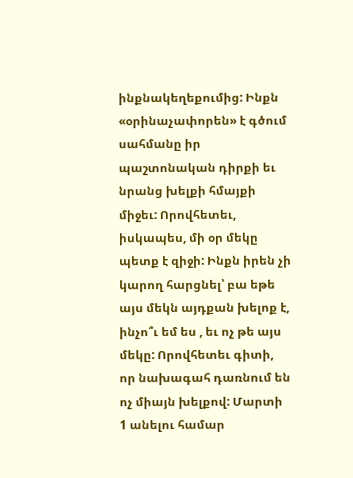ինքնակեղեքումից: Ինքն «օրինաչափորեն» է գծում սահմանը իր պաշտոնական դիրքի եւ նրանց խելքի հմայքի միջեւ: Որովհետեւ, իսկապես, մի օր մեկը պետք է զիջի: Ինքն իրեն չի կարող հարցնել՝ բա եթե այս մեկն այդքան խելոք է, ինչո՞ւ եմ ես , եւ ոչ թե այս մեկը: Որովհետեւ գիտի, որ նախագահ դառնում են ոչ միայն խելքով: Մարտի 1 անելու համար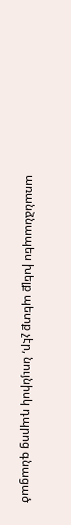առանձնապես խելք պետք չէր, նույնիսկ դպրոց գնացած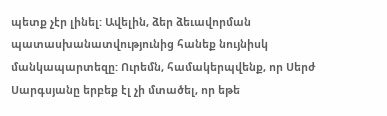պետք չէր լինել: Ավելին, ձեր ձեւավորման պատասխանատվությունից հանեք նույնիսկ մանկապարտեզը: Ուրեմն, համակերպվենք, որ Սերժ Սարգսյանը երբեք էլ չի մտածել, որ եթե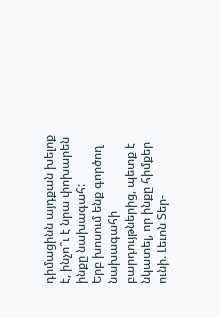դիմացինն այդքան խելոք է, ինչո՞ւ է նրա փոխարեն ինքը նախագահ:
Երբ խոսում ենք գործող նախագահի բարդույթներից, պետք է նկատել, որ ինքը հիմքեր ունի. Լեւոն Տեր-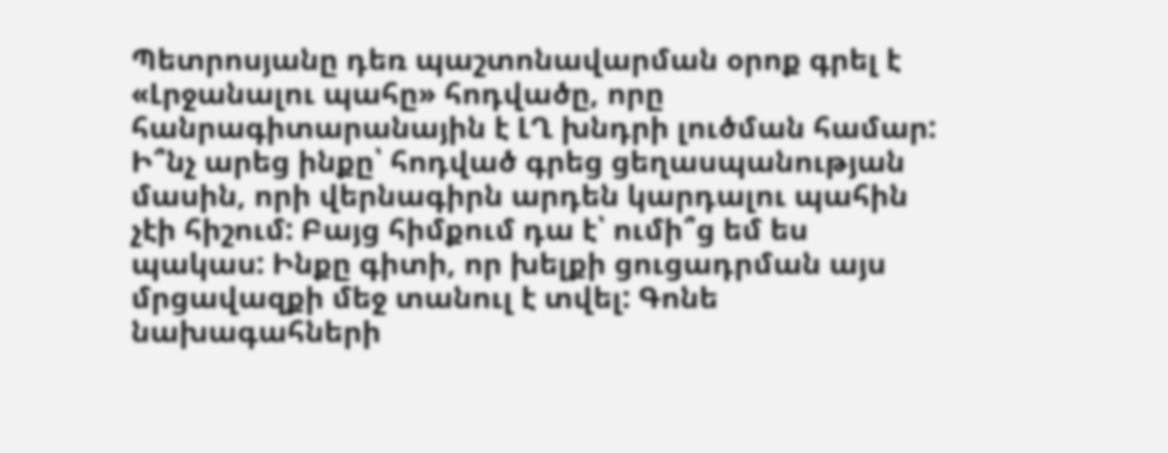Պետրոսյանը դեռ պաշտոնավարման օրոք գրել է «Լրջանալու պահը» հոդվածը, որը հանրագիտարանային է ԼՂ խնդրի լուծման համար: Ի՞նչ արեց ինքը՝ հոդված գրեց ցեղասպանության մասին, որի վերնագիրն արդեն կարդալու պահին չէի հիշում: Բայց հիմքում դա է՝ ումի՞ց եմ ես պակաս: Ինքը գիտի, որ խելքի ցուցադրման այս մրցավազքի մեջ տանուլ է տվել: Գոնե նախագահների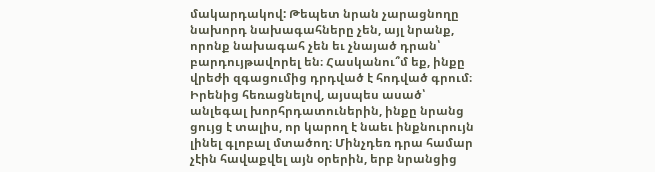մակարդակով: Թեպետ նրան չարացնողը նախորդ նախագահները չեն, այլ նրանք, որոնք նախագահ չեն եւ չնայած դրան՝ բարդույթավորել են։ Հասկանու՞մ եք, ինքը վրեժի զգացումից դրդված է հոդված գրում։ Իրենից հեռացնելով, այսպես ասած՝ անլեգալ խորհրդատուներին, ինքը նրանց ցույց է տալիս, որ կարող է նաեւ ինքնուրույն լինել գլոբալ մտածող։ Մինչդեռ դրա համար չէին հավաքվել այն օրերին, երբ նրանցից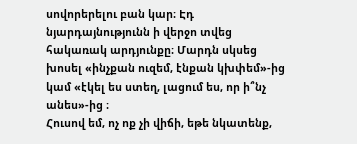սովորերելու բան կար։ Էդ նյարդայնությունն ի վերջո տվեց հակառակ արդյունքը։ Մարդն սկսեց խոսել «ինչքան ուզեմ, էնքան կխփեմ»-ից կամ «էկել ես ստեղ, լացում ես, որ ի՞նչ անես»-ից ։
Հուսով եմ, ոչ ոք չի վիճի, եթե նկատենք,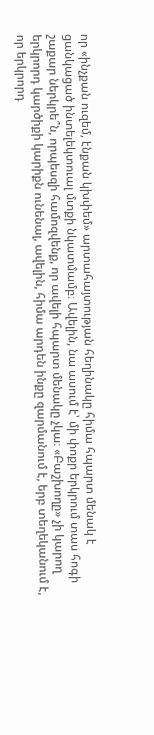որ «ինչքան ուզեմ, էնքան կխփեմ» արտահայտության հեղինակը հիմա հպարտ մենակ է ցանկացած ինտելեկտուալ մտքի նկատմամբ։ Ավելին, նա ասում է՝ մի փոքր երկրում տաս հոգի շաքար ներկրե՞ն, որպեսզի համոզվենք, որ ավելի հպարտ մենակը չկա։ «Բաշխողը» չի կարող երկրորդ կարծիքի կարիքն ունենալ, ավելին, հիմա արդեն ինքը զարմանում է, երբ տեղեկանում է, որ երկրորդ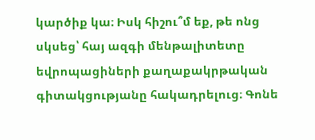կարծիք կա։ Իսկ հիշու՞մ եք, թե ոնց սկսեց՝ հայ ազգի մենթալիտետը եվրոպացիների քաղաքակրթական գիտակցությանը հակադրելուց։ Գոնե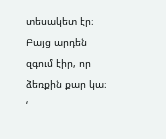տեսակետ էր։ Բայց արդեն զգում էիր, որ ձեռքին քար կա։
‘